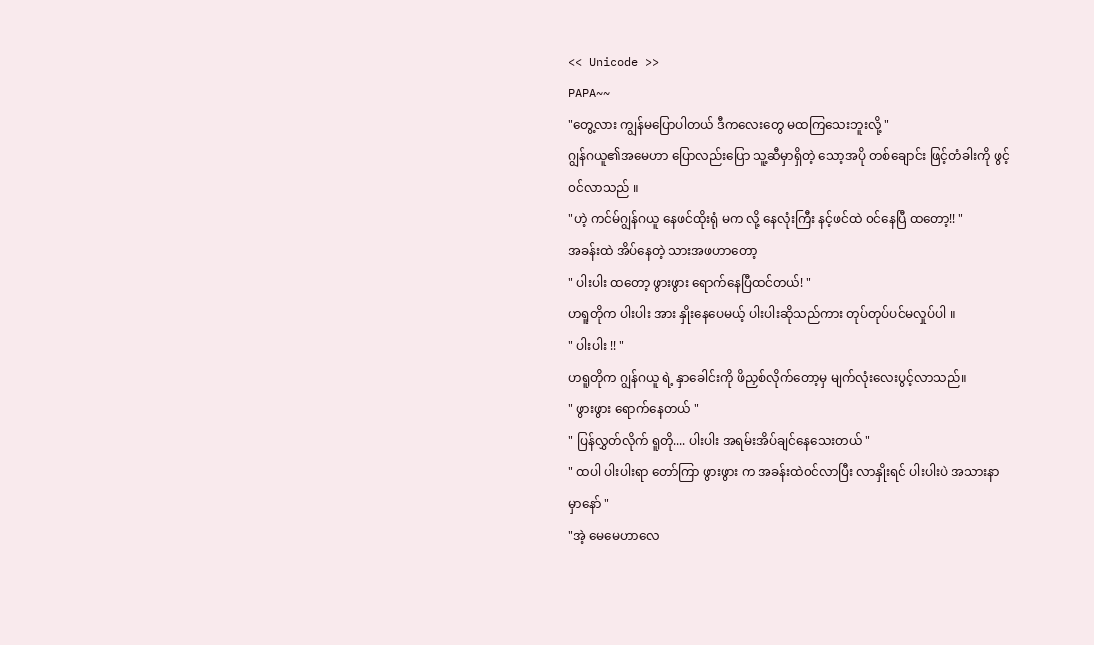<< Unicode >>
PAPA~~
"တွေ့လား ကျွန်မပြောပါတယ် ဒီကလေးတွေ မထကြသေးဘူးလို့ "
ဂျွန်ဂယူ၏အမေဟာ ပြောလည်းပြော သူ့ဆီမှာရှိတဲ့ သော့အပို တစ်ချောင်း ဖြင့်တံခါးကို ဖွင့်၀င်လာသည် ။
"ဟဲ့ ကင်မ်ဂျွန်ဂယူ နေဖင်ထိုးရုံ မက လို့ နေလုံးကြီး နင့်ဖင်ထဲ ၀င်နေပြီ ထတော့!! "
အခန်းထဲ အိပ်နေတဲ့ သားအဖဟာတော့
" ပါးပါး ထတော့ ဖွားဖွား ရောက်နေပြီထင်တယ်! "
ဟရူတိုက ပါးပါး အား နှိုးနေပေမယ့် ပါးပါးဆိုသည်ကား တုပ်တုပ်ပင်မလှုပ်ပါ ။
" ပါးပါး !! "
ဟရူတိုက ဂျွန်ဂယူ ရဲ့ နှာခေါင်းကို ဖိညှစ်လိုက်တော့မှ မျက်လုံးလေးပွင့်လာသည်။
" ဖွားဖွား ရောက်နေတယ် "
" ပြန်လွှတ်လိုက် ရူတို.... ပါးပါး အရမ်းအိပ်ချင်နေသေးတယ် "
" ထပါ ပါးပါးရာ တော်ကြာ ဖွားဖွား က အခန်းထဲ၀င်လာပြီး လာနှိုးရင် ပါးပါးပဲ အသားနာမှာနော် "
"အဲ့ မေမေဟာလေ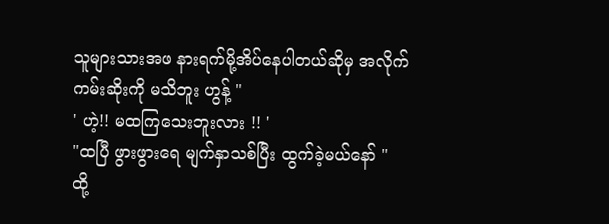သူများသားအဖ နားရက်မို့အိပ်နေပါတယ်ဆိုမှ အလိုက်ကမ်းဆိုးကို မသိဘူး ဟွန့် "
' ဟဲ့!! မထကြသေးဘူးလား !! '
"ထပြီ ဖွားဖွားရေ မျက်နှာသစ်ပြီး ထွက်ခဲ့မယ်နော် "
ထို့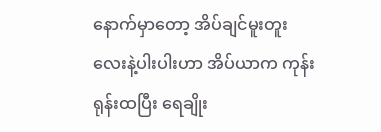နောက်မှာတော့ အိပ်ချင်မူးတူးလေးနဲ့ပါးပါးဟာ အိပ်ယာက ကုန်းရုန်းထပြီး ရေချိုး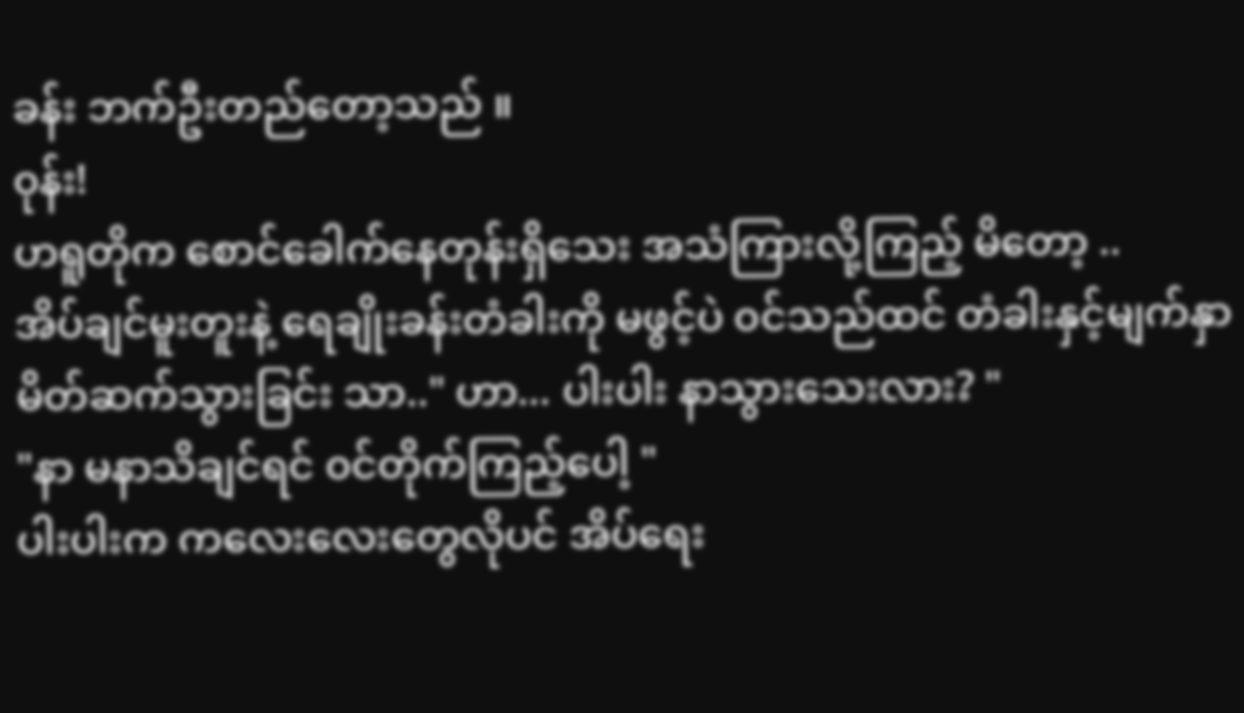ခန်း ဘက်ဦးတည်တော့သည် ။
၀ုန်း!
ဟရူတိုက စောင်ခေါက်နေတုန်းရှိသေး အသံကြားလို့ကြည့် မိတော့ ..
အိပ်ချင်မူးတူးနဲ့ ရေချိုးခန်းတံခါးကို မဖွင့်ပဲ ၀င်သည်ထင် တံခါးနှင့်မျက်နှာ မိတ်ဆက်သွားခြင်း သာ.." ဟာ... ပါးပါး နာသွားသေးလား? "
"နာ မနာသိချင်ရင် ၀င်တိုက်ကြည့်ပေါ့ "
ပါးပါးက ကလေးလေးတွေလိုပင် အိပ်ရေး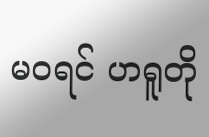မ၀ရင် ဟရူတို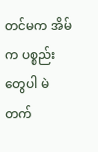တင်မက အိမ်က ပစ္စည်းတွေပါ မဲတက်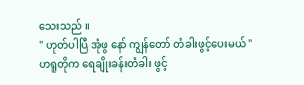သေးသည် ။
" ဟုတ်ပါပြီ အုံဖွ နော် ကျွန်တော် တံခါးဖွင့်ပေးမယ် "
ဟရူတိုက ရေချိုးခန်းတံခါး ဖွင့်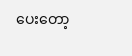ပေးတော့